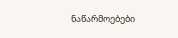ნაწარმოებები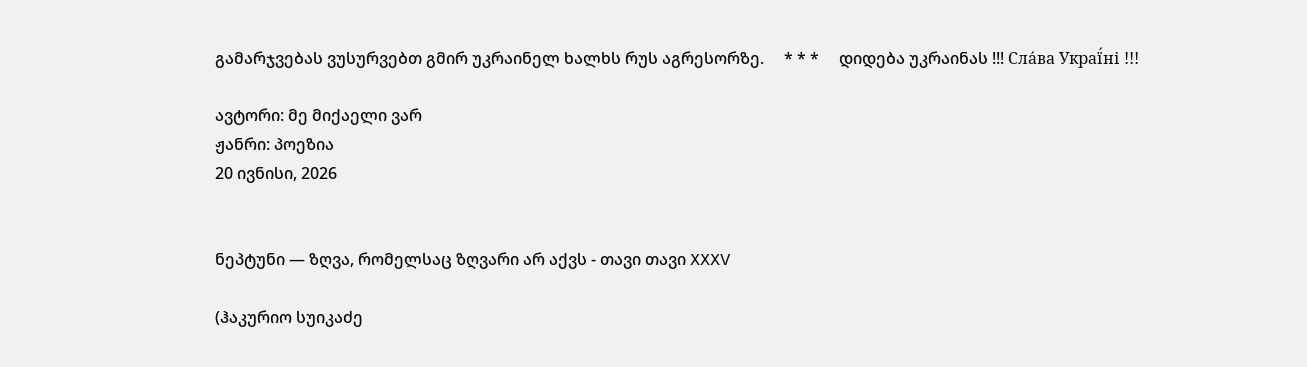გამარჯვებას ვუსურვებთ გმირ უკრაინელ ხალხს რუს აგრესორზე.     * * *     დიდება უკრაინას !!! Сла́ва Украї́ні !!!

ავტორი: მე მიქაელი ვარ
ჟანრი: პოეზია
20 ივნისი, 2026


ნეპტუნი — ზღვა, რომელსაც ზღვარი არ აქვს - თავი თავი XXXV

(ჰაკურიო სუიკაძე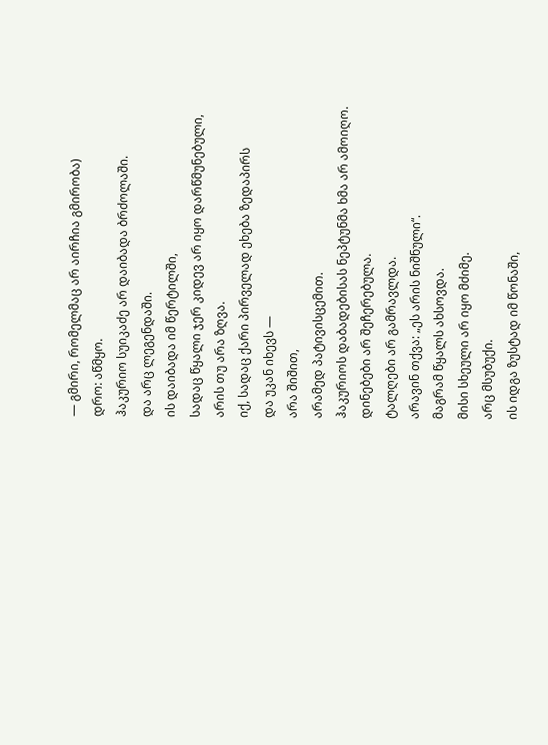— გმირი, რომელმაც არ აირჩია გმირობა)
დრო: აწმყო.
ჰაკურიო სუიკაძე არ დაიბადა ბრძოლაში.
და არც ლეგენდაში.
ის დაიბადა იმ წერტილში,
სადაც წყალი ჯერ კიდევ არ იყო დარწმუნებული,
არის თუ არა ზღვა.
იქ, სადაც ქარი პირველად ეხება ზედაპირს
და უკან იხევს —
არა შიშით,
არამედ პატივისცემით.
ჰაკურიოს დაბადებისას ნეპტუნმა ხმა არ ამოიღო.
დინებები არ შეჩერებულა.
ტალღები არ გამრავლდა.
არავინ თქვა: „ეს არის ნიშნული“.
მაგრამ წყალს ახსოვდა.
მისი სხეული არ იყო მძიმე.
არც მსუბუქი.
ის იდგა ზუსტად იმ წონაში,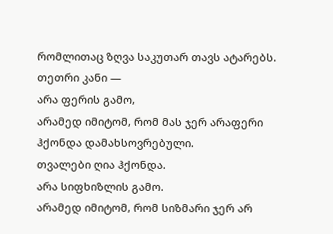რომლითაც ზღვა საკუთარ თავს ატარებს.
თეთრი კანი —
არა ფერის გამო,
არამედ იმიტომ, რომ მას ჯერ არაფერი ჰქონდა დამახსოვრებული.
თვალები ღია ჰქონდა.
არა სიფხიზლის გამო.
არამედ იმიტომ, რომ სიზმარი ჯერ არ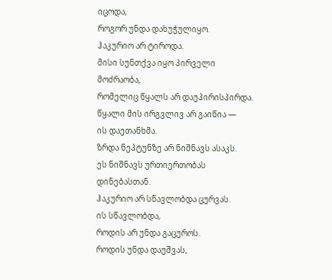იცოდა,
როგორ უნდა დახუჭულიყო.
ჰაკურიო არ ტიროდა.
მისი სუნთქვა იყო პირველი მოძრაობა,
რომელიც წყალს არ დაუპირისპირდა.
წყალი მის ირგვლივ არ გაიწია —
ის დაეთანხმა.
ზრდა ნეპტუნზე არ ნიშნავს ასაკს.
ეს ნიშნავს ურთიერთობას დინებასთან.
ჰაკურიო არ სწავლობდა ცურვას.
ის სწავლობდა,
როდის არ უნდა გაცუროს.
როდის უნდა დაუშვას,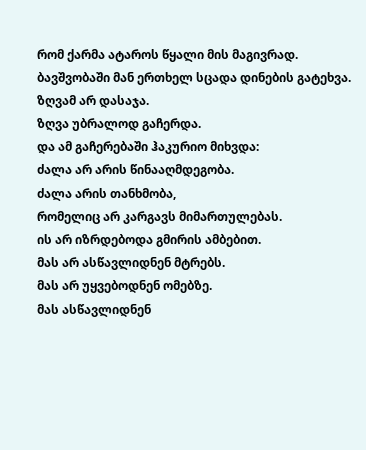რომ ქარმა ატაროს წყალი მის მაგივრად.
ბავშვობაში მან ერთხელ სცადა დინების გატეხვა.
ზღვამ არ დასაჯა.
ზღვა უბრალოდ გაჩერდა.
და ამ გაჩერებაში ჰაკურიო მიხვდა:
ძალა არ არის წინააღმდეგობა.
ძალა არის თანხმობა,
რომელიც არ კარგავს მიმართულებას.
ის არ იზრდებოდა გმირის ამბებით.
მას არ ასწავლიდნენ მტრებს.
მას არ უყვებოდნენ ომებზე.
მას ასწავლიდნენ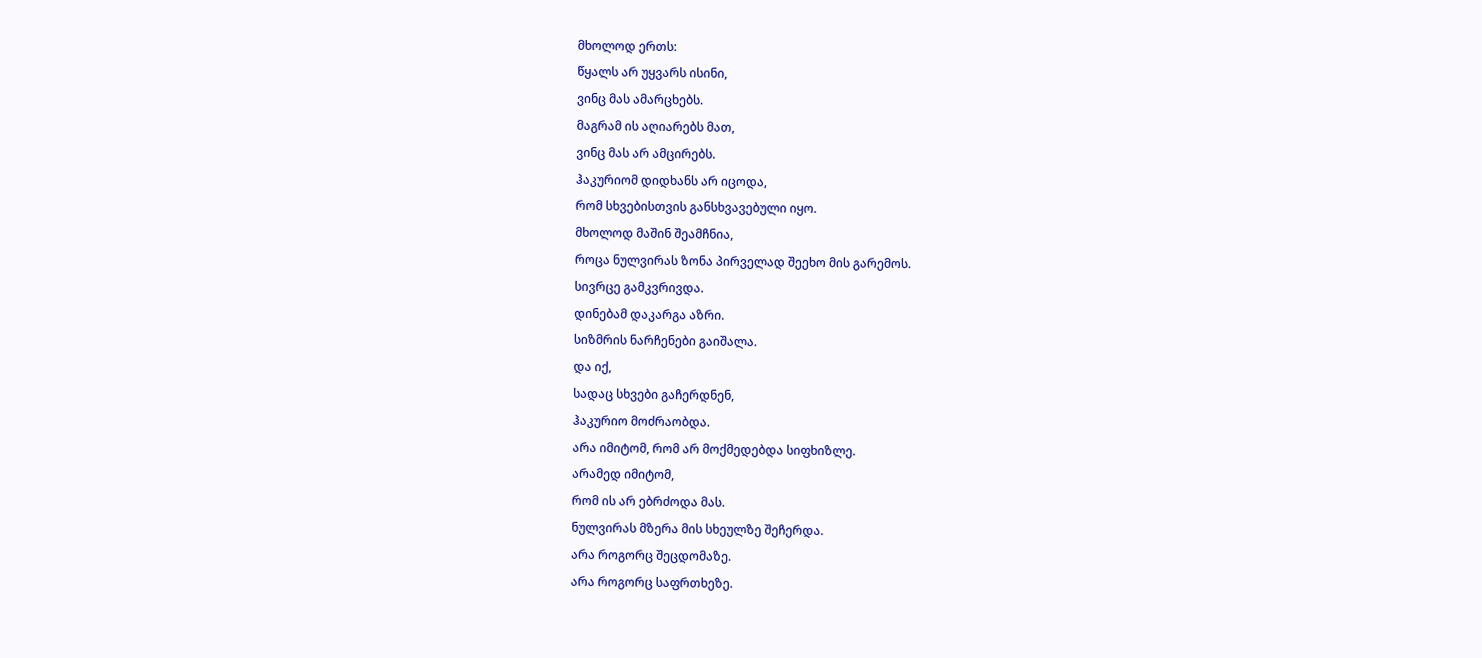მხოლოდ ერთს:
წყალს არ უყვარს ისინი,
ვინც მას ამარცხებს.
მაგრამ ის აღიარებს მათ,
ვინც მას არ ამცირებს.
ჰაკურიომ დიდხანს არ იცოდა,
რომ სხვებისთვის განსხვავებული იყო.
მხოლოდ მაშინ შეამჩნია,
როცა ნულვირას ზონა პირველად შეეხო მის გარემოს.
სივრცე გამკვრივდა.
დინებამ დაკარგა აზრი.
სიზმრის ნარჩენები გაიშალა.
და იქ,
სადაც სხვები გაჩერდნენ,
ჰაკურიო მოძრაობდა.
არა იმიტომ, რომ არ მოქმედებდა სიფხიზლე.
არამედ იმიტომ,
რომ ის არ ებრძოდა მას.
ნულვირას მზერა მის სხეულზე შეჩერდა.
არა როგორც შეცდომაზე.
არა როგორც საფრთხეზე.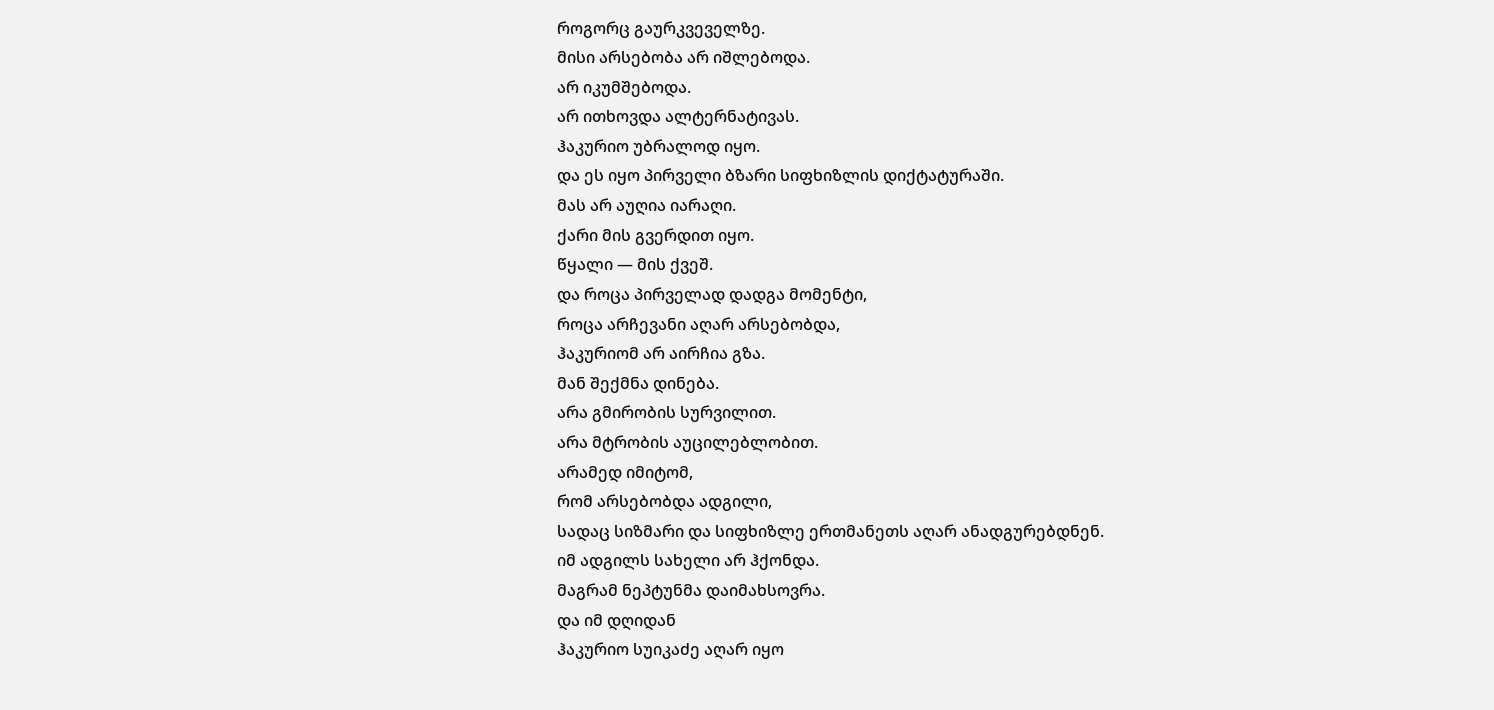როგორც გაურკვეველზე.
მისი არსებობა არ იშლებოდა.
არ იკუმშებოდა.
არ ითხოვდა ალტერნატივას.
ჰაკურიო უბრალოდ იყო.
და ეს იყო პირველი ბზარი სიფხიზლის დიქტატურაში.
მას არ აუღია იარაღი.
ქარი მის გვერდით იყო.
წყალი — მის ქვეშ.
და როცა პირველად დადგა მომენტი,
როცა არჩევანი აღარ არსებობდა,
ჰაკურიომ არ აირჩია გზა.
მან შექმნა დინება.
არა გმირობის სურვილით.
არა მტრობის აუცილებლობით.
არამედ იმიტომ,
რომ არსებობდა ადგილი,
სადაც სიზმარი და სიფხიზლე ერთმანეთს აღარ ანადგურებდნენ.
იმ ადგილს სახელი არ ჰქონდა.
მაგრამ ნეპტუნმა დაიმახსოვრა.
და იმ დღიდან
ჰაკურიო სუიკაძე აღარ იყო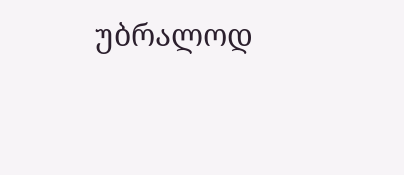უბრალოდ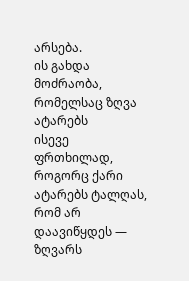არსება.
ის გახდა მოძრაობა,
რომელსაც ზღვა ატარებს
ისევე ფრთხილად,
როგორც ქარი ატარებს ტალღას,
რომ არ დაავიწყდეს —
ზღვარს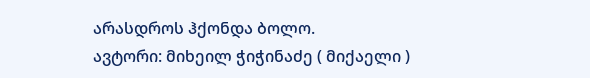არასდროს ჰქონდა ბოლო.
ავტორი: მიხეილ ჭიჭინაძე ( მიქაელი )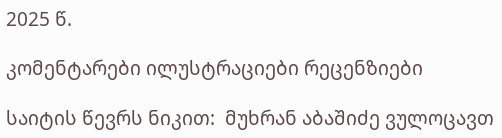2025 წ.

კომენტარები ილუსტრაციები რეცენზიები

საიტის წევრს ნიკით:  მუხრან აბაშიძე ვულოცავთ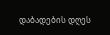დაბადების დღეს